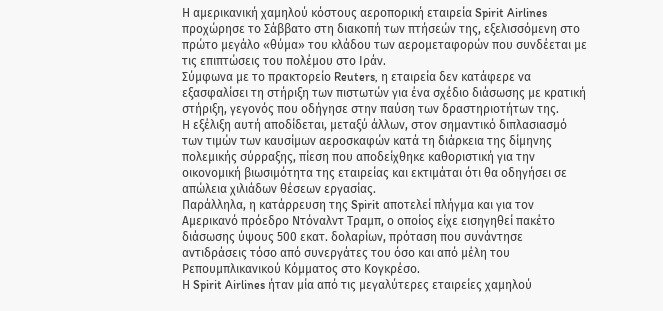Η αμερικανική χαμηλού κόστους αεροπορική εταιρεία Spirit Airlines προχώρησε το Σάββατο στη διακοπή των πτήσεών της, εξελισσόμενη στο πρώτο μεγάλο «θύμα» του κλάδου των αερομεταφορών που συνδέεται με τις επιπτώσεις του πολέμου στο Ιράν.
Σύμφωνα με το πρακτορείο Reuters, η εταιρεία δεν κατάφερε να εξασφαλίσει τη στήριξη των πιστωτών για ένα σχέδιο διάσωσης με κρατική στήριξη, γεγονός που οδήγησε στην παύση των δραστηριοτήτων της.
Η εξέλιξη αυτή αποδίδεται, μεταξύ άλλων, στον σημαντικό διπλασιασμό των τιμών των καυσίμων αεροσκαφών κατά τη διάρκεια της δίμηνης πολεμικής σύρραξης, πίεση που αποδείχθηκε καθοριστική για την οικονομική βιωσιμότητα της εταιρείας και εκτιμάται ότι θα οδηγήσει σε απώλεια χιλιάδων θέσεων εργασίας.
Παράλληλα, η κατάρρευση της Spirit αποτελεί πλήγμα και για τον Αμερικανό πρόεδρο Ντόναλντ Τραμπ, ο οποίος είχε εισηγηθεί πακέτο διάσωσης ύψους 500 εκατ. δολαρίων, πρόταση που συνάντησε αντιδράσεις τόσο από συνεργάτες του όσο και από μέλη του Ρεπουμπλικανικού Κόμματος στο Κογκρέσο.
Η Spirit Airlines ήταν μία από τις μεγαλύτερες εταιρείες χαμηλού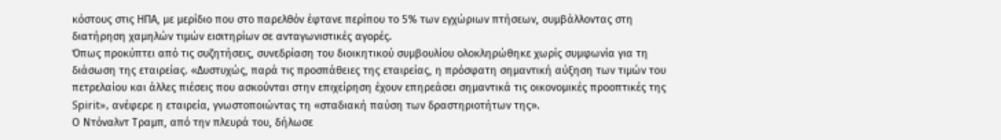κόστους στις ΗΠΑ, με μερίδιο που στο παρελθόν έφτανε περίπου το 5% των εγχώριων πτήσεων, συμβάλλοντας στη διατήρηση χαμηλών τιμών εισιτηρίων σε ανταγωνιστικές αγορές.
Όπως προκύπτει από τις συζητήσεις, συνεδρίαση του διοικητικού συμβουλίου ολοκληρώθηκε χωρίς συμφωνία για τη διάσωση της εταιρείας. «Δυστυχώς, παρά τις προσπάθειες της εταιρείας, η πρόσφατη σημαντική αύξηση των τιμών του πετρελαίου και άλλες πιέσεις που ασκούνται στην επιχείρηση έχουν επηρεάσει σημαντικά τις οικονομικές προοπτικές της Spirit», ανέφερε η εταιρεία, γνωστοποιώντας τη «σταδιακή παύση των δραστηριοτήτων της».
Ο Ντόναλντ Τραμπ, από την πλευρά του, δήλωσε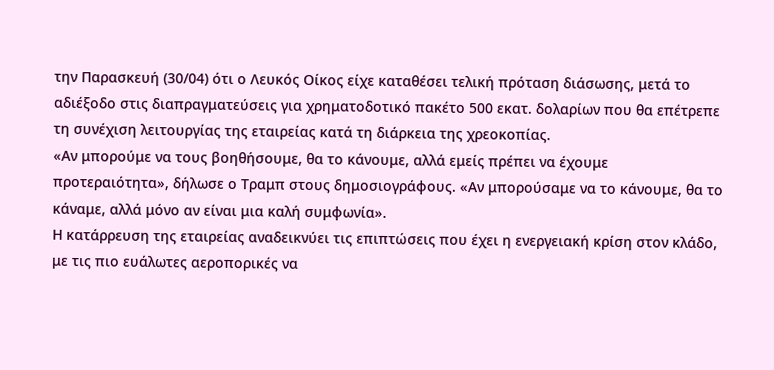την Παρασκευή (30/04) ότι ο Λευκός Οίκος είχε καταθέσει τελική πρόταση διάσωσης, μετά το αδιέξοδο στις διαπραγματεύσεις για χρηματοδοτικό πακέτο 500 εκατ. δολαρίων που θα επέτρεπε τη συνέχιση λειτουργίας της εταιρείας κατά τη διάρκεια της χρεοκοπίας.
«Αν μπορούμε να τους βοηθήσουμε, θα το κάνουμε, αλλά εμείς πρέπει να έχουμε προτεραιότητα», δήλωσε ο Τραμπ στους δημοσιογράφους. «Αν μπορούσαμε να το κάνουμε, θα το κάναμε, αλλά μόνο αν είναι μια καλή συμφωνία».
Η κατάρρευση της εταιρείας αναδεικνύει τις επιπτώσεις που έχει η ενεργειακή κρίση στον κλάδο, με τις πιο ευάλωτες αεροπορικές να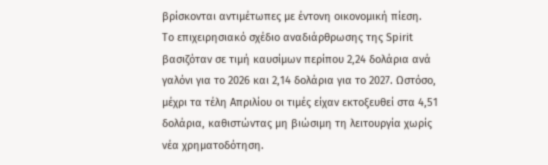βρίσκονται αντιμέτωπες με έντονη οικονομική πίεση.
Το επιχειρησιακό σχέδιο αναδιάρθρωσης της Spirit βασιζόταν σε τιμή καυσίμων περίπου 2,24 δολάρια ανά γαλόνι για το 2026 και 2,14 δολάρια για το 2027. Ωστόσο, μέχρι τα τέλη Απριλίου οι τιμές είχαν εκτοξευθεί στα 4,51 δολάρια, καθιστώντας μη βιώσιμη τη λειτουργία χωρίς νέα χρηματοδότηση.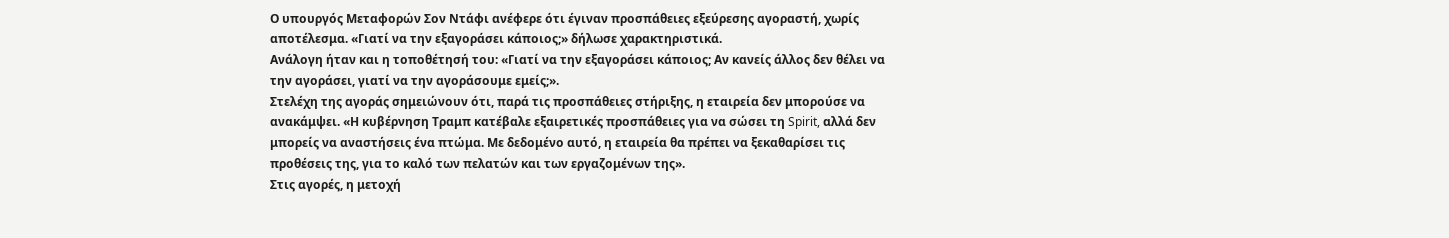Ο υπουργός Μεταφορών Σον Ντάφι ανέφερε ότι έγιναν προσπάθειες εξεύρεσης αγοραστή, χωρίς αποτέλεσμα. «Γιατί να την εξαγοράσει κάποιος;» δήλωσε χαρακτηριστικά.
Ανάλογη ήταν και η τοποθέτησή του: «Γιατί να την εξαγοράσει κάποιος; Αν κανείς άλλος δεν θέλει να την αγοράσει, γιατί να την αγοράσουμε εμείς;».
Στελέχη της αγοράς σημειώνουν ότι, παρά τις προσπάθειες στήριξης, η εταιρεία δεν μπορούσε να ανακάμψει. «Η κυβέρνηση Τραμπ κατέβαλε εξαιρετικές προσπάθειες για να σώσει τη Spirit, αλλά δεν μπορείς να αναστήσεις ένα πτώμα. Με δεδομένο αυτό, η εταιρεία θα πρέπει να ξεκαθαρίσει τις προθέσεις της, για το καλό των πελατών και των εργαζομένων της».
Στις αγορές, η μετοχή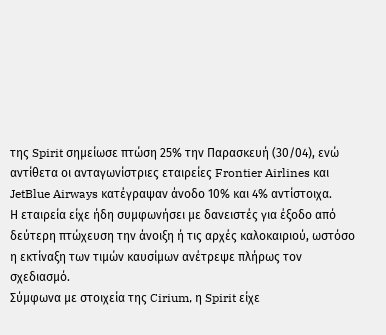της Spirit σημείωσε πτώση 25% την Παρασκευή (30/04), ενώ αντίθετα οι ανταγωνίστριες εταιρείες Frontier Airlines και JetBlue Airways κατέγραψαν άνοδο 10% και 4% αντίστοιχα.
Η εταιρεία είχε ήδη συμφωνήσει με δανειστές για έξοδο από δεύτερη πτώχευση την άνοιξη ή τις αρχές καλοκαιριού, ωστόσο η εκτίναξη των τιμών καυσίμων ανέτρεψε πλήρως τον σχεδιασμό.
Σύμφωνα με στοιχεία της Cirium, η Spirit είχε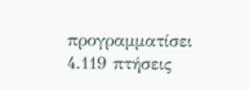προγραμματίσει 4.119 πτήσεις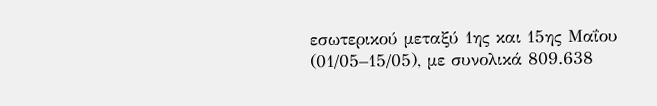εσωτερικού μεταξύ 1ης και 15ης Μαΐου (01/05–15/05), με συνολικά 809.638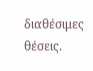διαθέσιμες θέσεις.